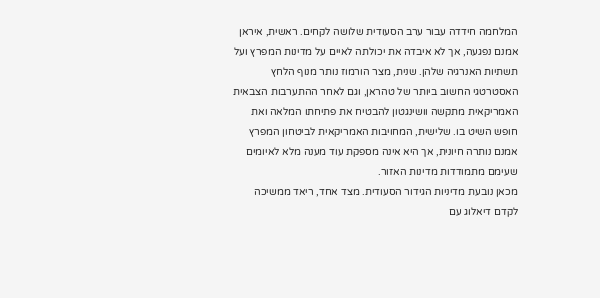המלחמה חידדה עבור ערב הסעודית שלושה לקחים. ראשית, איראן אמנם נפגעה, אך לא איבדה את יכולתה לאיים על מדינות המפרץ ועל תשתיות האנרגיה שלהן. שנית, מצר הורמוז נותר מנוף הלחץ האסטרטגי החשוב ביותר של טהראן, וגם לאחר ההתערבות הצבאית האמריקאית מתקשה וושינגטון להבטיח את פתיחתו המלאה ואת חופש השיט בו. שלישית, המחויבות האמריקאית לביטחון המפרץ אמנם נותרה חיונית, אך היא אינה מספקת עוד מענה מלא לאיומים שעימם מתמודדות מדינות האזור.
מכאן נובעת מדיניות הגידור הסעודית. מצד אחד, ריאד ממשיכה לקדם דיאלוג עם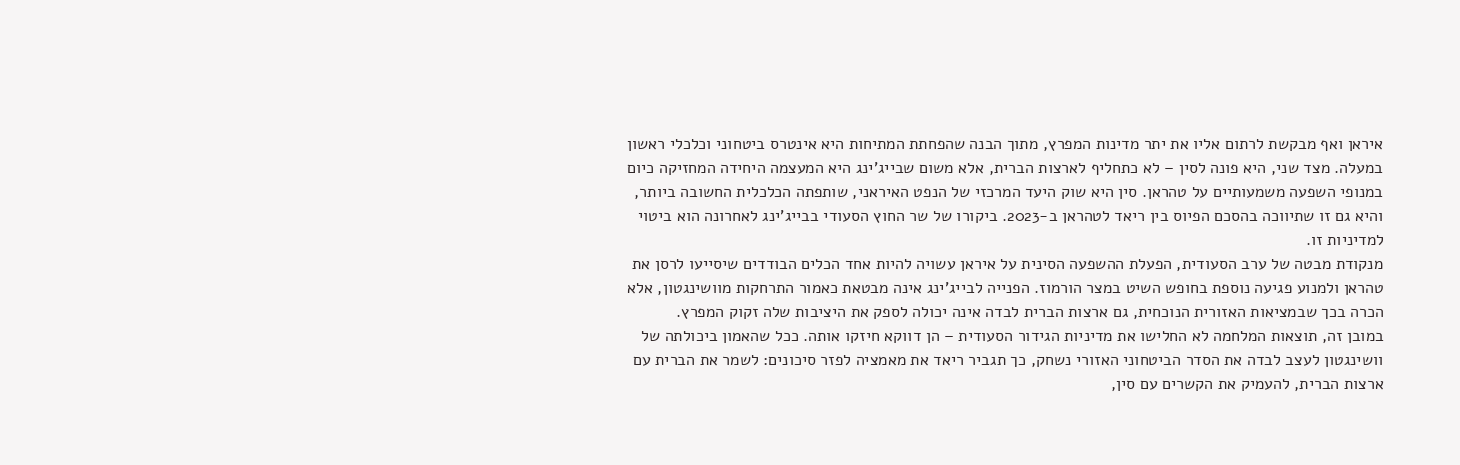איראן ואף מבקשת לרתום אליו את יתר מדינות המפרץ, מתוך הבנה שהפחתת המתיחות היא אינטרס ביטחוני וכלכלי ראשון במעלה. מצד שני, היא פונה לסין – לא כתחליף לארצות הברית, אלא משום שבייג'ינג היא המעצמה היחידה המחזיקה כיום במנופי השפעה משמעותיים על טהראן. סין היא שוק היעד המרכזי של הנפט האיראני, שותפתה הכלכלית החשובה ביותר, והיא גם זו שתיווכה בהסכם הפיוס בין ריאד לטהראן ב-2023. ביקורו של שר החוץ הסעודי בבייג'ינג לאחרונה הוא ביטוי למדיניות זו.
מנקודת מבטה של ערב הסעודית, הפעלת ההשפעה הסינית על איראן עשויה להיות אחד הכלים הבודדים שיסייעו לרסן את טהראן ולמנוע פגיעה נוספת בחופש השיט במצר הורמוז. הפנייה לבייג'ינג אינה מבטאת כאמור התרחקות מוושינגטון, אלא הכרה בכך שבמציאות האזורית הנוכחית, גם ארצות הברית לבדה אינה יכולה לספק את היציבות שלה זקוק המפרץ.
במובן זה, תוצאות המלחמה לא החלישו את מדיניות הגידור הסעודית – הן דווקא חיזקו אותה. ככל שהאמון ביכולתה של וושינגטון לעצב לבדה את הסדר הביטחוני האזורי נשחק, כך תגביר ריאד את מאמציה לפזר סיכונים: לשמר את הברית עם ארצות הברית, להעמיק את הקשרים עם סין,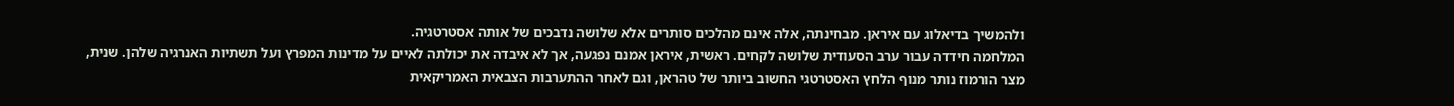ולהמשיך בדיאלוג עם איראן. מבחינתה, אלה אינם מהלכים סותרים אלא שלושה נדבכים של אותה אסטרטגיה.
המלחמה חידדה עבור ערב הסעודית שלושה לקחים. ראשית, איראן אמנם נפגעה, אך לא איבדה את יכולתה לאיים על מדינות המפרץ ועל תשתיות האנרגיה שלהן. שנית, מצר הורמוז נותר מנוף הלחץ האסטרטגי החשוב ביותר של טהראן, וגם לאחר ההתערבות הצבאית האמריקאית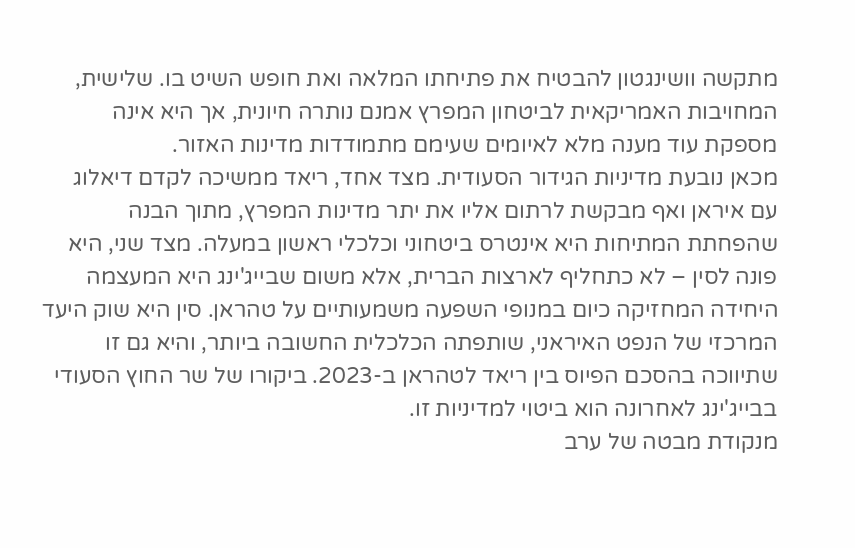מתקשה וושינגטון להבטיח את פתיחתו המלאה ואת חופש השיט בו. שלישית, המחויבות האמריקאית לביטחון המפרץ אמנם נותרה חיונית, אך היא אינה מספקת עוד מענה מלא לאיומים שעימם מתמודדות מדינות האזור.
מכאן נובעת מדיניות הגידור הסעודית. מצד אחד, ריאד ממשיכה לקדם דיאלוג עם איראן ואף מבקשת לרתום אליו את יתר מדינות המפרץ, מתוך הבנה שהפחתת המתיחות היא אינטרס ביטחוני וכלכלי ראשון במעלה. מצד שני, היא פונה לסין – לא כתחליף לארצות הברית, אלא משום שבייג'ינג היא המעצמה היחידה המחזיקה כיום במנופי השפעה משמעותיים על טהראן. סין היא שוק היעד המרכזי של הנפט האיראני, שותפתה הכלכלית החשובה ביותר, והיא גם זו שתיווכה בהסכם הפיוס בין ריאד לטהראן ב-2023. ביקורו של שר החוץ הסעודי בבייג'ינג לאחרונה הוא ביטוי למדיניות זו.
מנקודת מבטה של ערב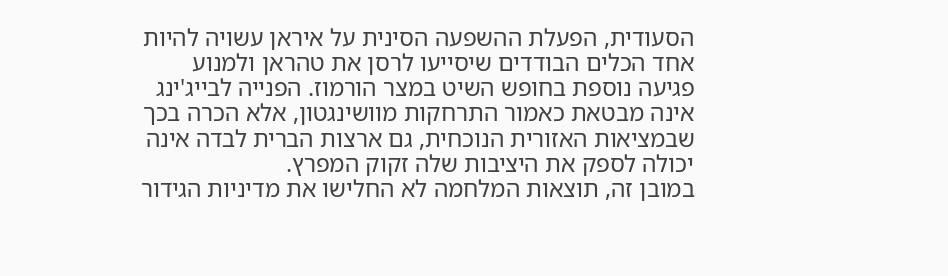הסעודית, הפעלת ההשפעה הסינית על איראן עשויה להיות אחד הכלים הבודדים שיסייעו לרסן את טהראן ולמנוע פגיעה נוספת בחופש השיט במצר הורמוז. הפנייה לבייג'ינג אינה מבטאת כאמור התרחקות מוושינגטון, אלא הכרה בכך שבמציאות האזורית הנוכחית, גם ארצות הברית לבדה אינה יכולה לספק את היציבות שלה זקוק המפרץ.
במובן זה, תוצאות המלחמה לא החלישו את מדיניות הגידור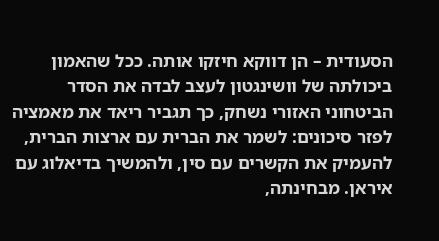הסעודית – הן דווקא חיזקו אותה. ככל שהאמון ביכולתה של וושינגטון לעצב לבדה את הסדר הביטחוני האזורי נשחק, כך תגביר ריאד את מאמציה לפזר סיכונים: לשמר את הברית עם ארצות הברית, להעמיק את הקשרים עם סין, ולהמשיך בדיאלוג עם איראן. מבחינתה,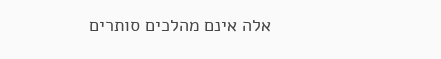אלה אינם מהלכים סותרים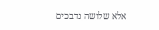אלא שלושה נדבכים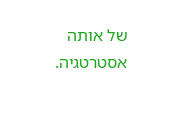של אותה אסטרטגיה.